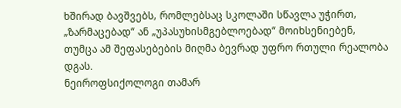ხშირად ბავშვებს, რომლებსაც სკოლაში სწავლა უჭირთ, „ზარმაცებად“ ან „უპასუხისმგებლოებად“ მოიხსენიებენ, თუმცა ამ შეფასებების მიღმა ბევრად უფრო რთული რეალობა დგას.
ნეიროფსიქოლოგი თამარ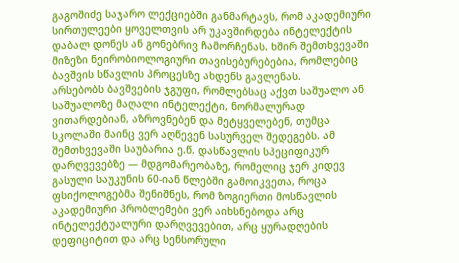გაგოშიძე საჯარო ლექციებში განმარტავს, რომ აკადემიური სირთულეები ყოველთვის არ უკავშირდება ინტელექტის დაბალ დონეს ან გონებრივ ჩამორჩენას. ხშირ შემთხვევაში მიზეზი ნეირობიოლოგიური თავისებურებებია, რომლებიც ბავშვის სწავლის პროცესზე ახდენს გავლენას.
არსებობს ბავშვების ჯგუფი, რომლებსაც აქვთ საშუალო ან საშუალოზე მაღალი ინტელექტი, ნორმალურად ვითარდებიან, აზროვნებენ და მეტყველებენ, თუმცა სკოლაში მაინც ვერ აღწევენ სასურველ შედეგებს. ამ შემთხვევაში საუბარია ე.წ. დასწავლის სპეციფიკურ დარღვევებზე — მდგომარეობაზე, რომელიც ჯერ კიდევ გასული საუკუნის 60-იან წლებში გამოიკვეთა, როცა ფსიქოლოგებმა შენიშნეს, რომ ზოგიერთი მოსწავლის აკადემიური პრობლემები ვერ აიხსნებოდა არც ინტელექტუალური დარღვევებით, არც ყურადღების დეფიციტით და არც სენსორული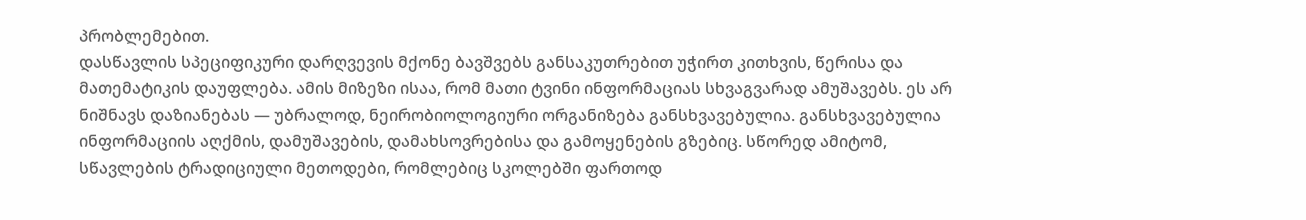პრობლემებით.
დასწავლის სპეციფიკური დარღვევის მქონე ბავშვებს განსაკუთრებით უჭირთ კითხვის, წერისა და მათემატიკის დაუფლება. ამის მიზეზი ისაა, რომ მათი ტვინი ინფორმაციას სხვაგვარად ამუშავებს. ეს არ ნიშნავს დაზიანებას — უბრალოდ, ნეირობიოლოგიური ორგანიზება განსხვავებულია. განსხვავებულია ინფორმაციის აღქმის, დამუშავების, დამახსოვრებისა და გამოყენების გზებიც. სწორედ ამიტომ, სწავლების ტრადიციული მეთოდები, რომლებიც სკოლებში ფართოდ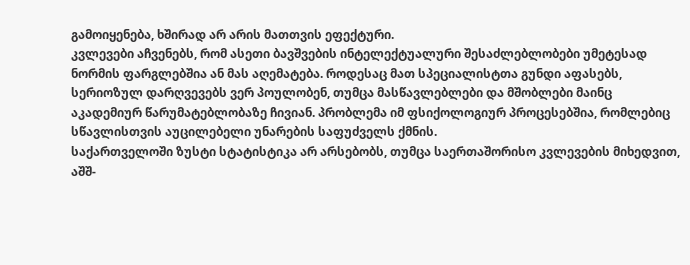გამოიყენება, ხშირად არ არის მათთვის ეფექტური.
კვლევები აჩვენებს, რომ ასეთი ბავშვების ინტელექტუალური შესაძლებლობები უმეტესად ნორმის ფარგლებშია ან მას აღემატება. როდესაც მათ სპეციალისტთა გუნდი აფასებს, სერიოზულ დარღვევებს ვერ პოულობენ, თუმცა მასწავლებლები და მშობლები მაინც აკადემიურ წარუმატებლობაზე ჩივიან. პრობლემა იმ ფსიქოლოგიურ პროცესებშია, რომლებიც სწავლისთვის აუცილებელი უნარების საფუძველს ქმნის.
საქართველოში ზუსტი სტატისტიკა არ არსებობს, თუმცა საერთაშორისო კვლევების მიხედვით, აშშ-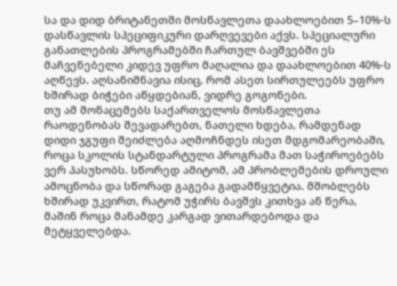სა და დიდ ბრიტანეთში მოსწავლეთა დაახლოებით 5–10%-ს დასწავლის სპეციფიკური დარღვევები აქვს. სპეციალური განათლების პროგრამებში ჩართულ ბავშვებში ეს მაჩვენებელი კიდევ უფრო მაღალია და დაახლოებით 40%-ს აღწევს. აღსანიშნავია ისიც, რომ ასეთ სირთულეებს უფრო ხშირად ბიჭები აწყდებიან, ვიდრე გოგონები.
თუ ამ მონაცემებს საქართველოს მოსწავლეთა რაოდენობას შევადარებთ, ნათელი ხდება, რამდენად დიდი ჯგუფი შეიძლება აღმოჩნდეს ისეთ მდგომარეობაში, როცა სკოლის სტანდარტული პროგრამა მათ საჭიროებებს ვერ პასუხობს. სწორედ ამიტომ, ამ პრობლემების დროული ამოცნობა და სწორად გაგება გადამწყვეტია. მშობლებს ხშირად უკვირთ, რატომ უჭირს ბავშვს კითხვა ან წერა, მაშინ როცა მანამდე კარგად ვითარდებოდა და მეტყველებდა.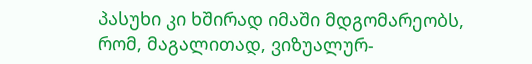პასუხი კი ხშირად იმაში მდგომარეობს, რომ, მაგალითად, ვიზუალურ-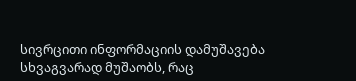სივრცითი ინფორმაციის დამუშავება სხვაგვარად მუშაობს, რაც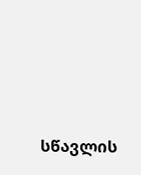სწავლის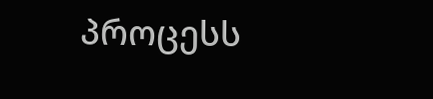პროცესს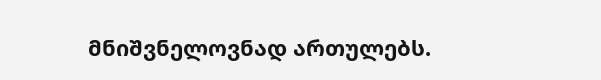მნიშვნელოვნად ართულებს.